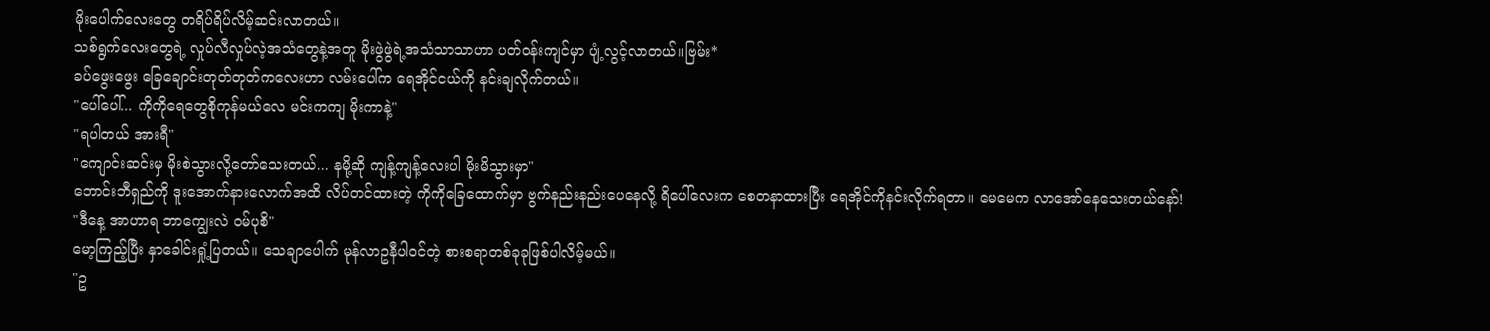မိုးပေါက်လေးတွေ တရိပ်ရိပ်လိမ့်ဆင်းလာတယ်။
သစ်ရွက်လေးတွေရဲ့ လှုပ်လီလှုပ်လဲ့အသံတွေနဲ့အတူ မိုးဖွဲဖွဲရဲ့အသံသာသာဟာ ပတ်ဝန်းကျင်မှာ ပျံ့လွင့်လာတယ်။ဗြမ်း*
ခပ်ဖွေးဖွေး ခြေချောင်းတုတ်တုတ်ကလေးဟာ လမ်းပေါ်က ရေအိုင်ငယ်ကို နင်းချလိုက်တယ်။
"ပေါ်ပေါ်... ကိုကိုရေတွေစိုကုန်မယ်လေ မင်းကကျ မိုးကာနဲ့"
"ရပါတယ် အားရီ"
"ကျောင်းဆင်းမှ မိုးစဲသွားလို့တော်သေးတယ်... နမို့ဆို ကျန့်ကျန့်လေးပါ မိုးမိသွားမှာ"
ဘောင်းဘီရှည်ကို ဒူးအောက်နားလောက်အထိ လိပ်တင်ထားတဲ့ ကိုကိုခြေထောက်မှာ ဗွက်နည်းနည်းပေနေလို့ ရိပေါ်လေးက စေတနာထားပြီး ရေအိုင်ကိုနင်းလိုက်ရတာ။ မေမေက လာအော်နေသေးတယ်နော်!
"ဒီနေ့ အာဟာရ ဘာကျွေးလဲ ဝမ်ပုစိ"
မော့ကြည့်ပြီး နှာခေါင်းရှုံ့ပြတယ်။ သေချာပေါက် မုန်လာဥနီပါဝင်တဲ့ စားစရာတစ်ခုခုဖြစ်ပါလိမ့်မယ်။
"ဥ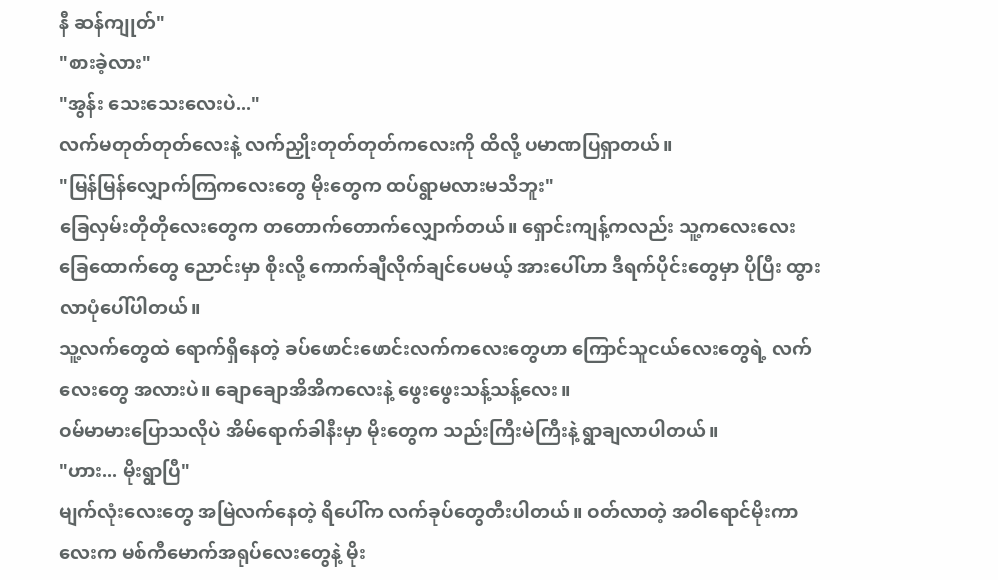နီ ဆန်ကျုတ်"
"စားခဲ့လား"
"အွန်း သေးသေးလေးပဲ..."
လက်မတုတ်တုတ်လေးနဲ့ လက်ညှိုးတုတ်တုတ်ကလေးကို ထိလို့ ပမာဏပြရှာတယ်။
"မြန်မြန်လျှောက်ကြကလေးတွေ မိုးတွေက ထပ်ရွာမလားမသိဘူး"
ခြေလှမ်းတိုတိုလေးတွေက တတောက်တောက်လျှောက်တယ်။ ရှောင်းကျန့်ကလည်း သူ့ကလေးလေး ခြေထောက်တွေ ညောင်းမှာ စိုးလို့ ကောက်ချီလိုက်ချင်ပေမယ့် အားပေါ်ဟာ ဒီရက်ပိုင်းတွေမှာ ပိုပြီး ထွားလာပုံပေါ်ပါတယ်။
သူ့လက်တွေထဲ ရောက်ရှိနေတဲ့ ခပ်ဖောင်းဖောင်းလက်ကလေးတွေဟာ ကြောင်သူငယ်လေးတွေရဲ့ လက်လေးတွေ အလားပဲ။ ချောချောအိအိကလေးနဲ့ ဖွေးဖွေးသန့်သန့်လေး။
ဝမ်မာမားပြောသလိုပဲ အိမ်ရောက်ခါနီးမှာ မိုးတွေက သည်းကြီးမဲကြီးနဲ့ ရွာချလာပါတယ်။
"ဟား... မိုးရွာပြီ"
မျက်လုံးလေးတွေ အမြဲလက်နေတဲ့ ရိပေါ်က လက်ခုပ်တွေတီးပါတယ်။ ဝတ်လာတဲ့ အဝါရောင်မိုးကာလေးက မစ်ကီမောက်အရုပ်လေးတွေနဲ့ မိုး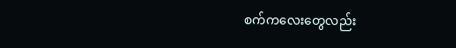စက်ကလေးတွေလည်း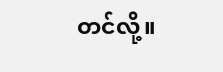တင်လို့။